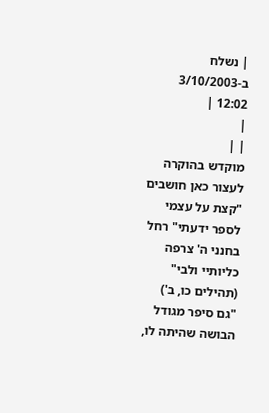| נשלח ב-3/10/2003 12:02 |
|
| |
מוקדש בהוקרה לעצור כאן חושבים
"קצת על עצמי לספר ידעתי" רחל
בחנני ה' צרפה כליותיי ולבי" (תהילים כו, ב')
"גם סיפר מגודל הבושה שהיתה לו,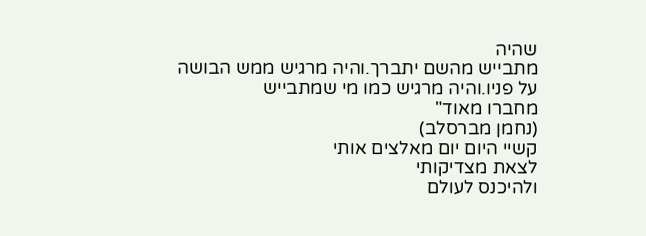שהיה
מתבייש מהשם יתברך.והיה מרגיש ממש הבושה
על פניו.והיה מרגיש כמו מי שמתבייש
מחברו מאוד"
(נחמן מברסלב)
קשיי היום יום מאלצים אותי
לצאת מצדיקותי
ולהיכנס לעולם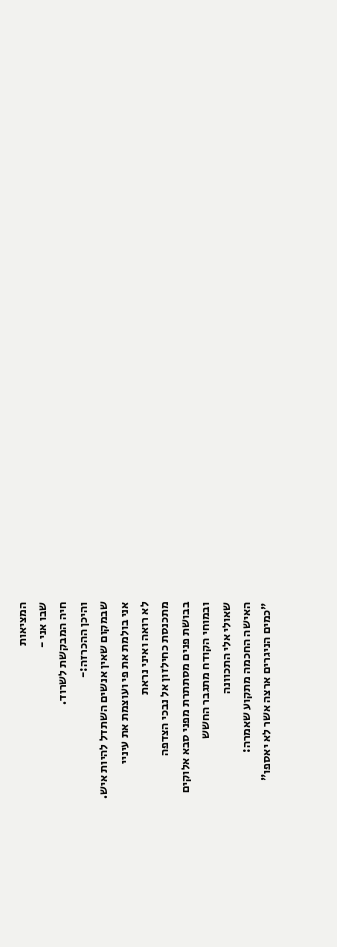המציאות
שבו אני -
חיה המבקשת לשרוד.
והיכן ההכרזה:-
שבמקום שאין אנשים השתדל להיות איש.
אני בולמת את פי ועוצמת את עיניי
לא רואה ואיני נראת
מתכנסת כחילזון אל נבכי הצדפה
בבושת פנים מסתתרת מפני סבא אלוקים
ובמוחי הקודח מתגבר החשש
שאולי אלי התכוונה
האישה החכמה מתקוע שאמרה:
"כמים הניגרים ארצה אשר לא יאספו"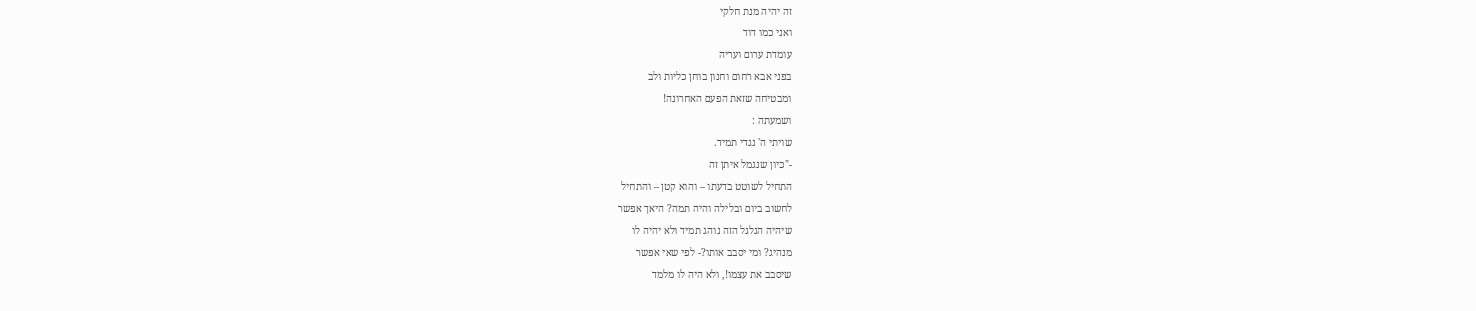זה יהיה מנת חלקי
ואני כמו דוד
עומדת ערום ועריה
בפני אבא רחום וחנון בוחן כליות ולב
ומבטיחה שזאת הפעם האחרונה!
ושמעתה :
שויתי ה' נגדי תמיד.
-"כיון שנגמל איתן זה
התחיל לשוטט בדעתו – והוא קטן – והתחיל
לחשוב ביום ובלילה והיה תמה? היאך אפשר
שיהיה הגלגל הזה נוהג תמיד ולא יהיה לו
מנהיג? ומי יסבב אותו?- לפי שאי אפשר
שיסבב את עצמו!, ולא היה לו מלמד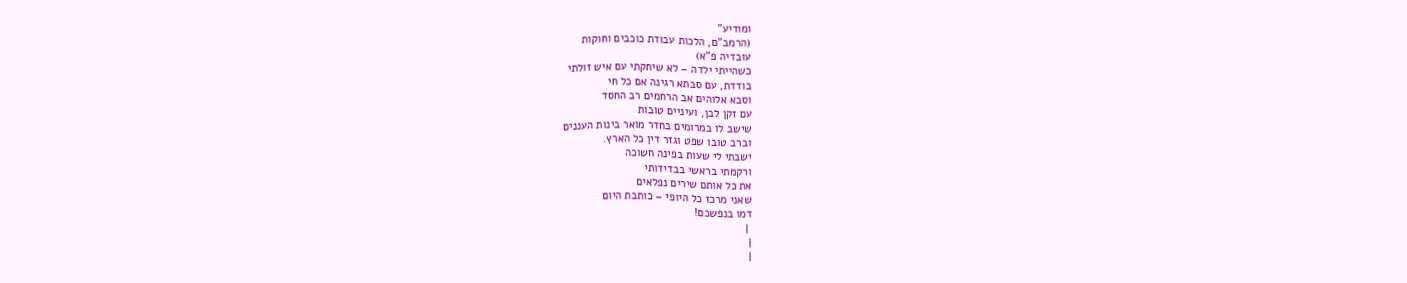ומודיע"
(הרמב"ם, הלכות עבודת כוכבים וחוקות
עובדיה פ"א)
כשהייתי ילדה – לא שיחקתי עם איש זולתי
בודדת, עם סבתא רגינה אם כל חי
וסבא אלוהים אב הרחמים רב החסד
עם זקן לבן, ועיניים טובות
שישב לו במרומים בחדר מואר בינות העננים
וברב טובו שפט וגזר דין כל הארץ.
ישבתי לי שעות בפינה חשוכה
ורקמתי בראשי בבדידותי
את כל אותם שירים נפלאים
שאני מרכז כל היופי – כותבת היום
דמו בנפשכם!
 |
|
|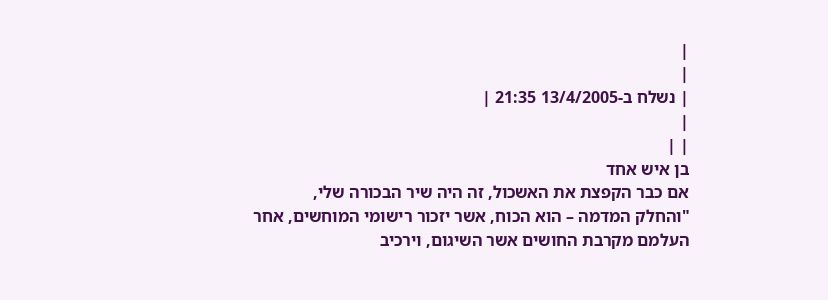|
|
| נשלח ב-13/4/2005 21:35 |
|
| |
בן איש אחד
אם כבר הקפצת את האשכול, זה היה שיר הבכורה שלי,
"והחלק המדמה – הוא הכוח, אשר יזכור רישומי המוחשים, אחר
העלמם מקרבת החושים אשר השיגום, וירכיב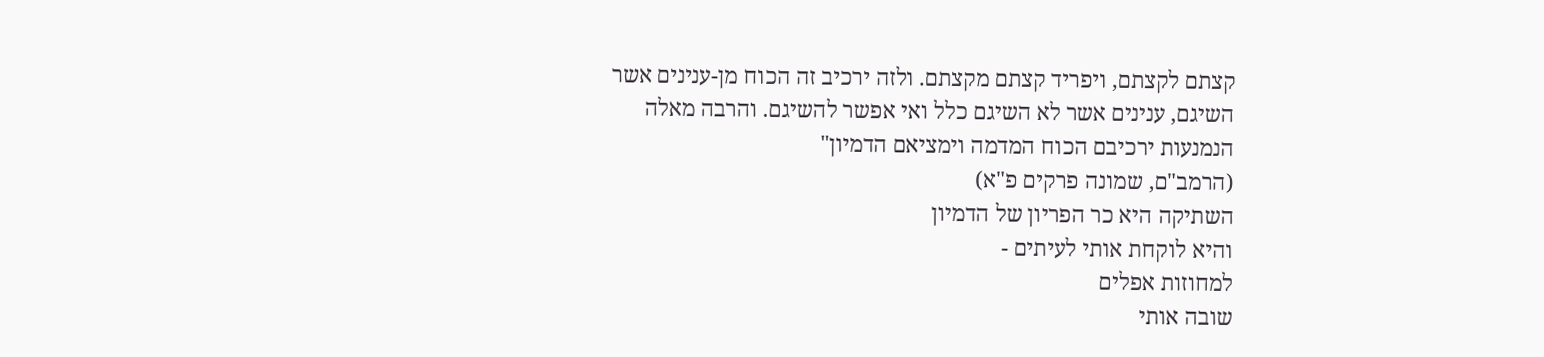קצתם לקצתם, ויפריד קצתם מקצתם. ולזה ירכיב זה הכוח מן-ענינים אשר השיגם, ענינים אשר לא השיגם כלל ואי אפשר להשיגם. והרבה מאלה הנמנעות ירכיבם הכוח המדמה וימציאם הדמיון"
(הרמב"ם, שמונה פרקים פ"א)
השתיקה היא כר הפריון של הדמיון
והיא לוקחת אותי לעיתים -
למחוזות אפלים
שובה אותי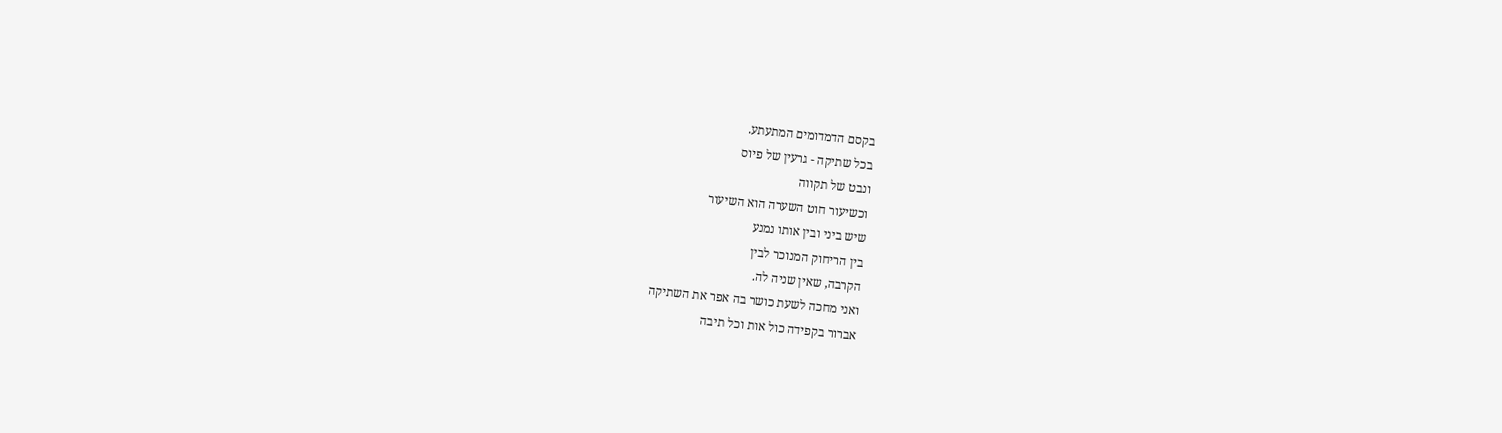בקסם הדמדומים המתעתע.
בכל שתיקה - גרעין של פיוס
ונבט של תקווה
וכשיעור חוט השערה הוא השיעור
שיש ביני ובין אותו נמנע
בין הריחוק המנוכר לבין
הקרבה, שאין שניה לה.
ואני מחכה לשעת כושר בה אפר את השתיקה
אברור בקפידה כול אות וכל תיבה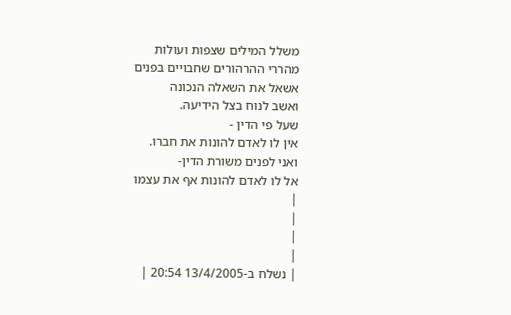משלל המילים שצפות ועולות
מהררי ההרהורים שחבויים בפנים
אשאל את השאלה הנכונה
ואשב לנוח בצל הידיעה.
שעל פי הדין -
אין לו לאדם להונות את חברו.
ואני לפנים משורת הדין-
אל לו לאדם להונות אף את עצמו
|
|
|
|
| נשלח ב-13/4/2005 20:54 |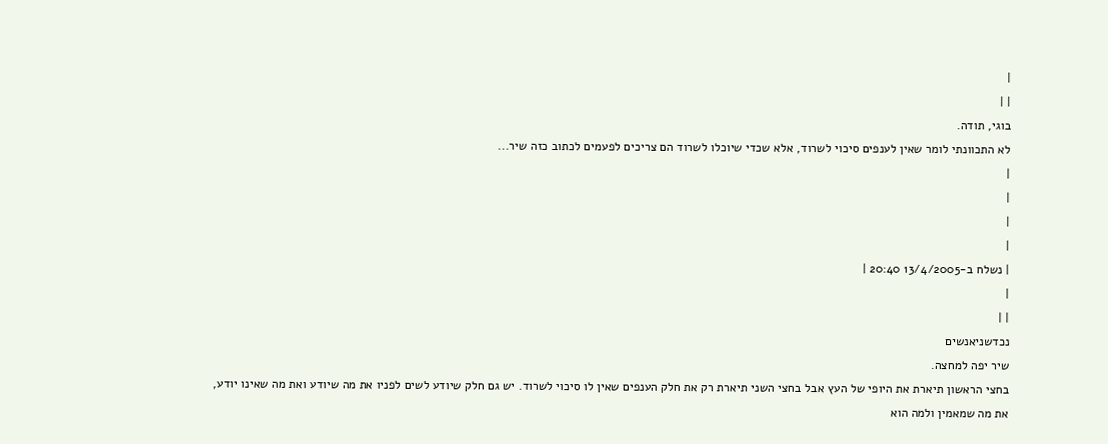|
| |
בוגי, תודה.
לא התכוונתי לומר שאין לענפים סיכוי לשרוד, אלא שכדי שיוכלו לשרוד הם צריכים לפעמים לכתוב כזה שיר...
|
|
|
|
| נשלח ב-13/4/2005 20:40 |
|
| |
נכדשניאנשים
שיר יפה למחצה.
בחצי הראשון תיארת את היופי של העץ אבל בחצי השני תיארת רק את חלק הענפים שאין לו סיכוי לשרוד. יש גם חלק שיודע לשים לפניו את מה שיודע ואת מה שאינו יודע, את מה שמאמין ולמה הוא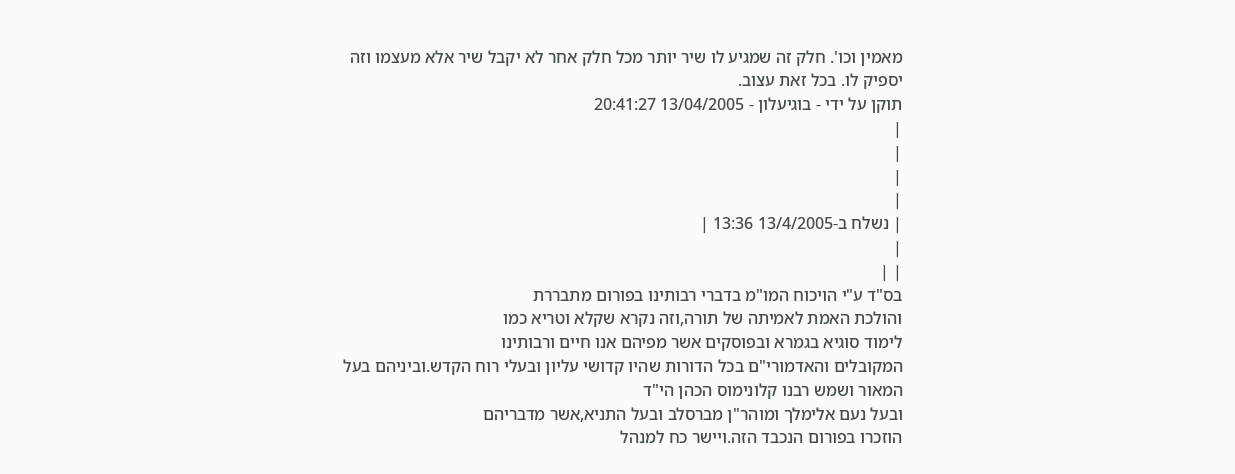מאמין וכו'. חלק זה שמגיע לו שיר יותר מכל חלק אחר לא יקבל שיר אלא מעצמו וזה יספיק לו. בכל זאת עצוב.
תוקן על ידי - בוגיעלון - 13/04/2005 20:41:27
|
|
|
|
| נשלח ב-13/4/2005 13:36 |
|
| |
בס"ד ע"י הויכוח המו"מ בדברי רבותינו בפורום מתבררת
והולכת האמת לאמיתה של תורה,וזה נקרא שקלא וטריא כמו
לימוד סוגיא בגמרא ובפוסקים אשר מפיהם אנו חיים ורבותינו
המקובלים והאדמורי"ם בכל הדורות שהיו קדושי עליון ובעלי רוח הקדש.וביניהם בעל המאור ושמש רבנו קלונימוס הכהן הי"ד
ובעל נעם אלימלך ומוהר"ן מברסלב ובעל התניא,אשר מדבריהם
הוזכרו בפורום הנכבד הזה.ויישר כח למנהל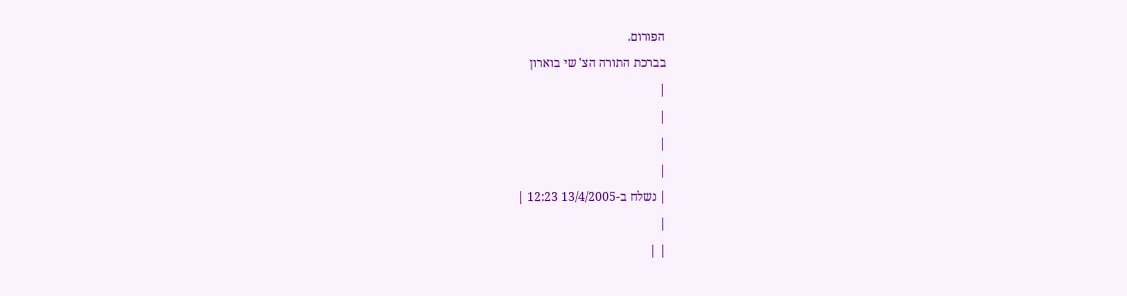הפורום.
בברכת התורה הצ' שי בוארון
|
|
|
|
| נשלח ב-13/4/2005 12:23 |
|
| |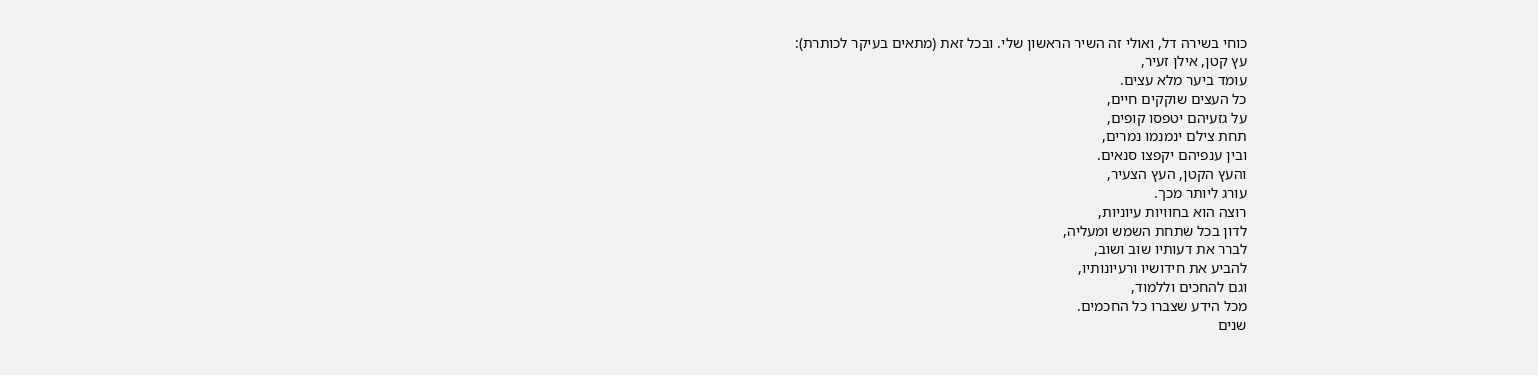כוחי בשירה דל, ואולי זה השיר הראשון שלי. ובכל זאת (מתאים בעיקר לכותרת):
עץ קטן, אילן זעיר,
עומד ביער מלא עצים.
כל העצים שוקקים חיים,
על גזעיהם יטפסו קופים,
תחת צילם ינמנמו נמרים,
ובין ענפיהם יקפצו סנאים.
והעץ הקטן, העץ הצעיר,
עורג ליותר מכך.
רוצה הוא בחוויות עיוניות,
לדון בכל שתחת השמש ומעליה,
לברר את דעותיו שוב ושוב,
להביע את חידושיו ורעיונותיו,
וגם להחכים וללמוד,
מכל הידע שצברו כל החכמים.
שנים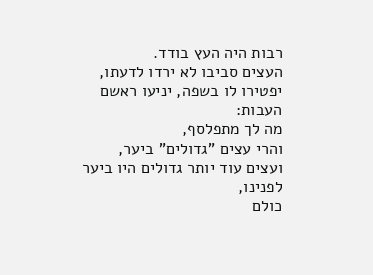רבות היה העץ בודד.
העצים סביבו לא ירדו לדעתו,
יפטירו לו בשפה, יניעו ראשם העבות:
מה לך מתפלסף,
והרי עצים "גדולים" ביער,
ועצים עוד יותר גדולים היו ביער לפנינו,
כולם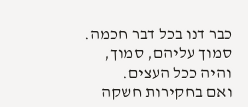כבר דנו בכל דבר חכמה.
סמוך עליהם, סמוך,
והיה ככל העצים.
ואם בחקירות חשקה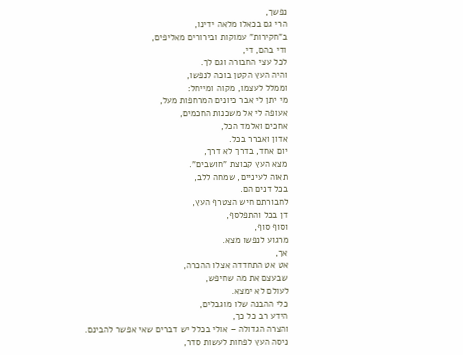נפשך,
הרי גם בכאלו מלאה ידינו,
ב"חקירות" עמוקות ובירורים מאליפים,
ודי בהם, די,
לכל עצי החבורה וגם לך.
והיה העץ הקטן בוכה לנפשו,
וממלל לעצמו, מקוה ומייחל:
מי יתן לי אבר כיונים המרחפות מעל,
אעופה לי אל משכנות החכמים,
אחכים ואלמד הכל,
אדון ואברר בכל.
יום אחד, בדרך לא דרך,
מצא העץ קבוצת "חושבים".
תאוה לעיניים, שמחה ללב,
בכל דנים הם.
לחבורתם חיש הצטרף העץ,
דן בכל והתפלסף,
וסוף סוף,
מרגוע לנפשו מצא.
אך,
אט אט התחדדה אצלו ההכרה,
שבעצם את מה שחיפש,
לעולם לא ימצא.
כלי ההבנה שלו מוגבלים,
הידע רב כל כך,
והצרה הגדולה – אולי בכלל יש דברים שאי אפשר להבינם.
ניסה העץ לפחות לעשות סדר,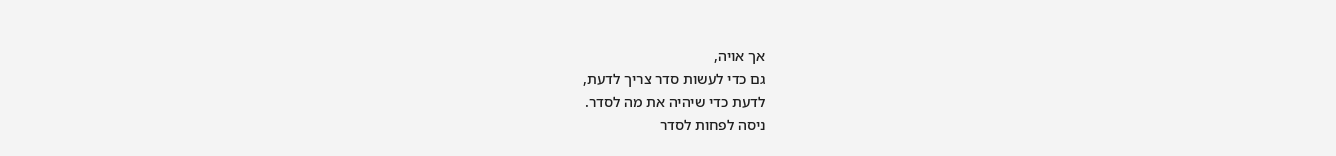אך אויה,
גם כדי לעשות סדר צריך לדעת,
לדעת כדי שיהיה את מה לסדר.
ניסה לפחות לסדר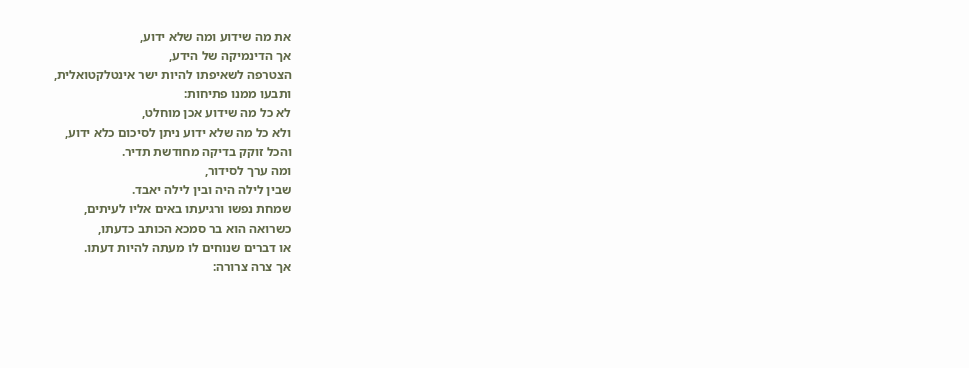את מה שידוע ומה שלא ידוע,
אך הדינמיקה של הידע,
הצטרפה לשאיפתו להיות ישר אינטלקטואלית,
ותבעו ממנו פתיחות:
לא כל מה שידוע אכן מוחלט,
ולא כל מה שלא ידוע ניתן לסיכום כלא ידוע,
והכל זוקק בדיקה מחודשת תדיר.
ומה ערך לסידור,
שבין לילה היה ובין לילה יאבד.
שמחת נפשו ורגיעתו באים אליו לעיתים,
כשרואה הוא בר סמכא הכותב כדעתו,
או דברים שנוחים לו מעתה להיות דעתו.
אך צרה צרורה: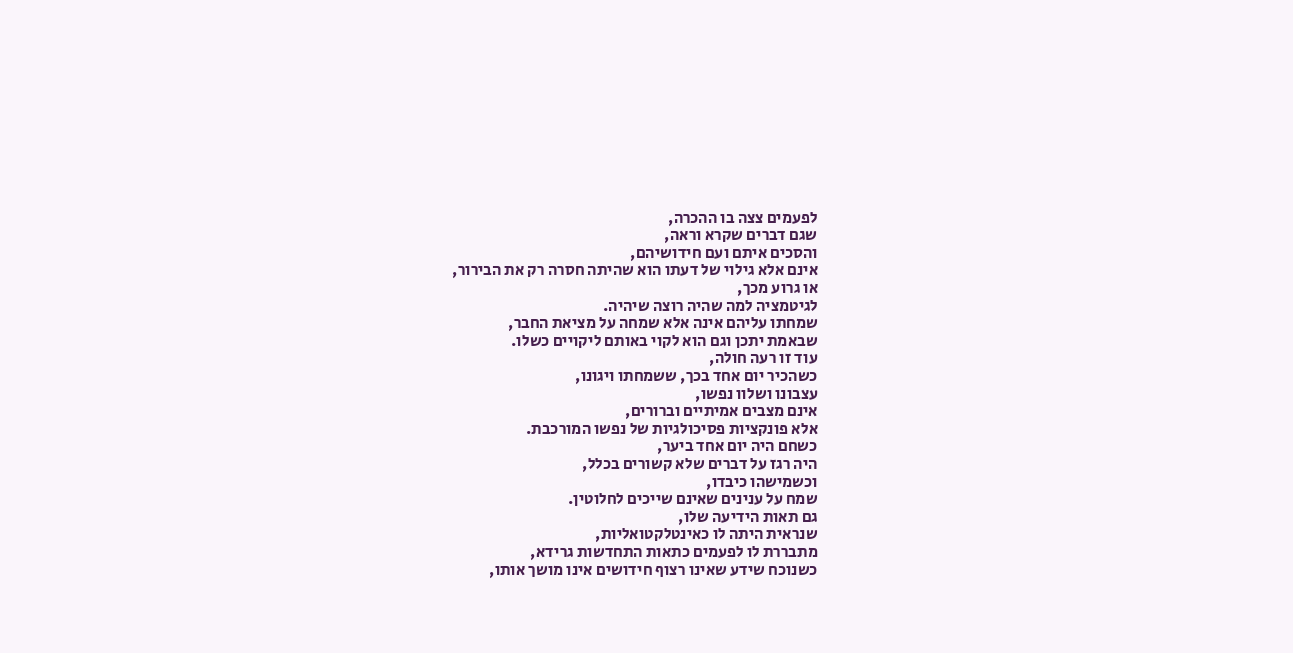לפעמים צצה בו ההכרה,
שגם דברים שקרא וראה,
והסכים איתם ועם חידושיהם,
אינם אלא גילוי של דעתו הוא שהיתה חסרה רק את הבירור,
או גרוע מכך,
לגיטמציה למה שהיה רוצה שיהיה.
שמחתו עליהם אינה אלא שמחה על מציאת החבר,
שבאמת יתכן וגם הוא לקוי באותם ליקויים כשלו.
עוד זו רעה חולה,
כשהכיר יום אחד בכך, ששמחתו ויגונו,
עצבונו ושלוו נפשו,
אינם מצבים אמיתיים וברורים,
אלא פונקציות פסיכולגיות של נפשו המורכבת.
כשחם היה יום אחד ביער,
היה רגז על דברים שלא קשורים בכלל,
וכשמישהו כיבדו,
שמח על ענינים שאינם שייכים לחלוטין.
גם תאות הידיעה שלו,
שנראית היתה לו כאינטלקטואליות,
מתבררת לו לפעמים כתאות התחדשות גרידא,
כשנוכח שידע שאינו רצוף חידושים אינו מושך אותו,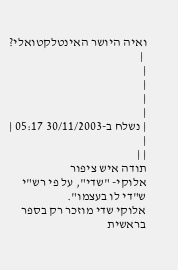ואיה היושר האינטלקטואלי?
 |
|
|
|
|
| נשלח ב-30/11/2003 05:17 |
|
| |
תודה איש ציפור
אלוקי- "שדי", על פי רש"י
ש"די לו בעצמו".
אלוקי שדי מוזכר רק בספר בראשית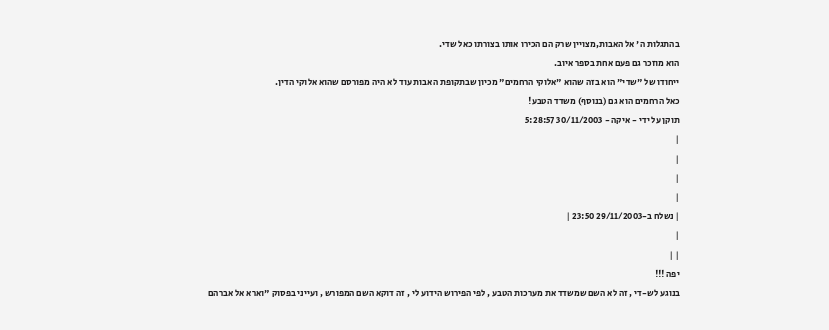בהתגלות ה' אל האבות,מצויין שרק הם הכירו אותו בצורתו כאל שדי.
הוא מוזכר גם פעם אחת בספר איוב.
ייחודו של "שדי" הוא בזה שהוא "אלוקי הרחמים" מכיון שבתקופת האבות עוד לא היה מפורסם שהוא אלוקי הדין.
כאל הרחמים הוא גם (בנוסף) משדד הטבע!
תוקן על ידי - איקה - 30/11/2003 5:28:57
|
|
|
|
| נשלח ב-29/11/2003 23:50 |
|
| |
יפה !!!
בנוגע לש-די , זה לא השם שמשדד את מערכות הטבע , לפי הפירוש הידוע לי , זה דוקא השם המפורש , ועייני בפסוק "וארא אל אברהם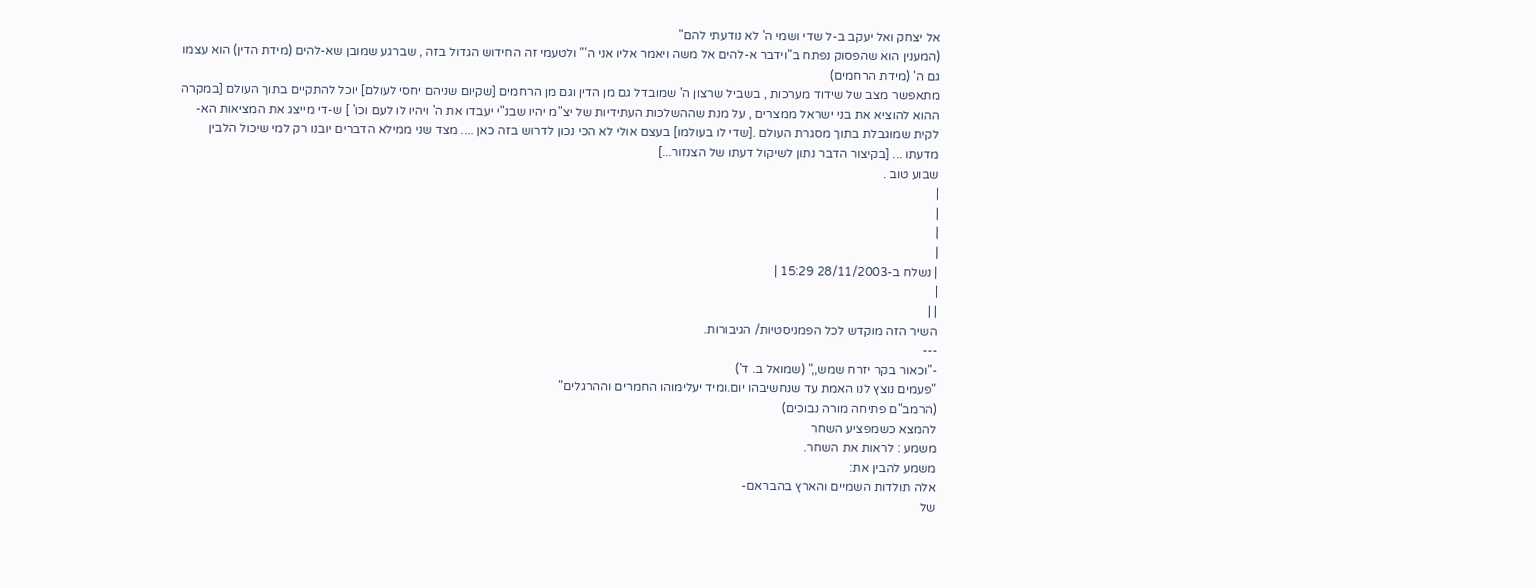אל יצחק ואל יעקב ב-ל שדי ושמי ה' לא נודעתי להם"
(המענין הוא שהפסוק נפתח ב"וידבר א-להים אל משה ויאמר אליו אני ה'" ולטעמי זה החידוש הגדול בזה , שברגע שמובן שא-להים (מידת הדין) הוא עצמו גם ה' (מידת הרחמים)
מתאפשר מצב של שידוד מערכות , בשביל שרצון ה' שמובדל גם מן הדין וגם מן הרחמים [שקיום שניהם יחסי לעולם] יוכל להתקיים בתוך העולם [במקרה ההוא להוציא את בני ישראל ממצרים , על מנת שההשלכות העתידיות של יצ"מ יהיו שבנ"י יעבדו את ה' ויהיו לו לעם וכו' ] ש-די מייצג את המציאות הא-לקית שמוגבלת בתוך מסגרת העולם .[שדי לו בעולמו] בעצם אולי לא הכי נכון לדרוש בזה כאן .... מצד שני ממילא הדברים יובנו רק למי שיכול הלבין מדעתו ... [בקיצור הדבר נתון לשיקול דעתו של הצנזור...]
שבוע טוב .
|
|
|
|
| נשלח ב-28/11/2003 15:29 |
|
| |
השיר הזה מוקדש לכל הפמניסטיות/ הגיבורות.
---
-"וכאור בקר יזרח שמש,," (שמואל ב. ד')
"פעמים נוצץ לנו האמת עד שנחשיבהו יום.ומיד יעלימוהו החמרים וההרגלים"
(הרמב"ם פתיחה מורה נבוכים)
להמצא כשמפציע השחר
משמע : לראות את השחר.
משמע להבין את:
אלה תולדות השמיים והארץ בהבראם-
של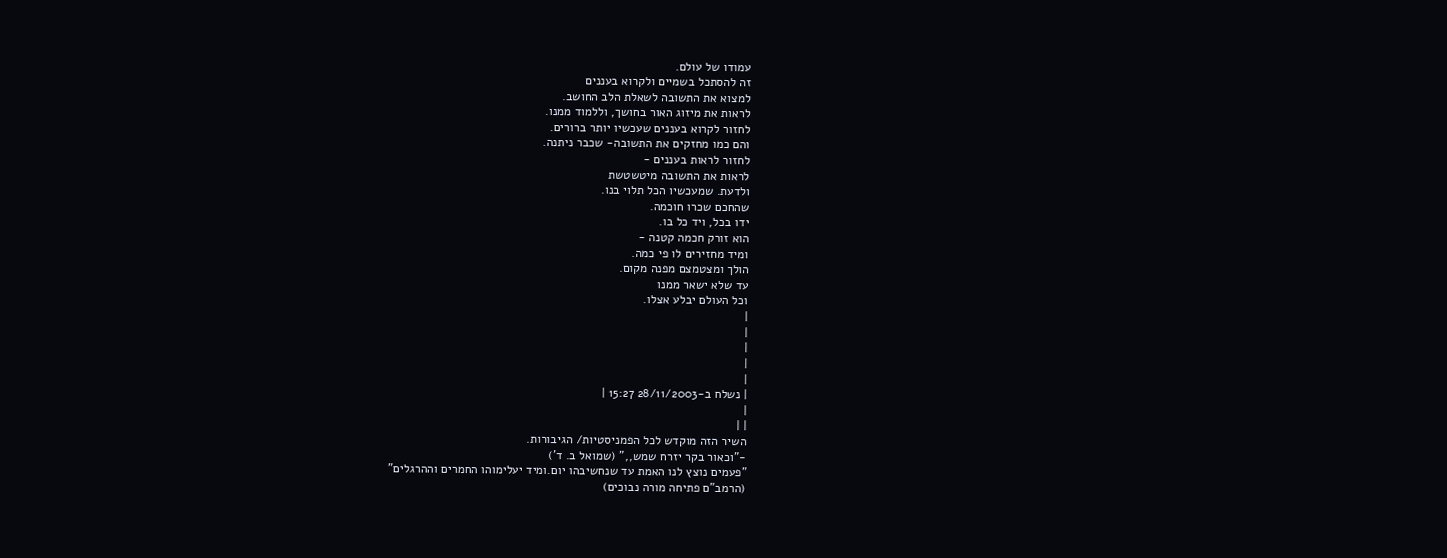עמודו של עולם.
זה להסתכל בשמיים ולקרוא בעננים
למצוא את התשובה לשאלת הלב החושב.
לראות את מיזוג האור בחושך, וללמוד ממנו.
לחזור לקרוא בעננים שעכשיו יותר ברורים.
והם כמו מחזקים את התשובה- שכבר ניתנה.
לחזור לראות בעננים -
לראות את התשובה מיטשטשת
ולדעת. שמעכשיו הכל תלוי בנו.
שהחכם שכרו חוכמה.
ידו בכל, ויד כל בו.
הוא זורק חכמה קטנה -
ומיד מחזירים לו פי כמה.
הולך ומצטמצם מפנה מקום.
עד שלא ישאר ממנו
וכל העולם יבלע אצלו.
|
|
|
|
|
| נשלח ב-28/11/2003 15:27 |
|
| |
השיר הזה מוקדש לכל הפמניסטיות/ הגיבורות.
-"וכאור בקר יזרח שמש,," (שמואל ב. ד')
"פעמים נוצץ לנו האמת עד שנחשיבהו יום.ומיד יעלימוהו החמרים וההרגלים"
(הרמב"ם פתיחה מורה נבוכים)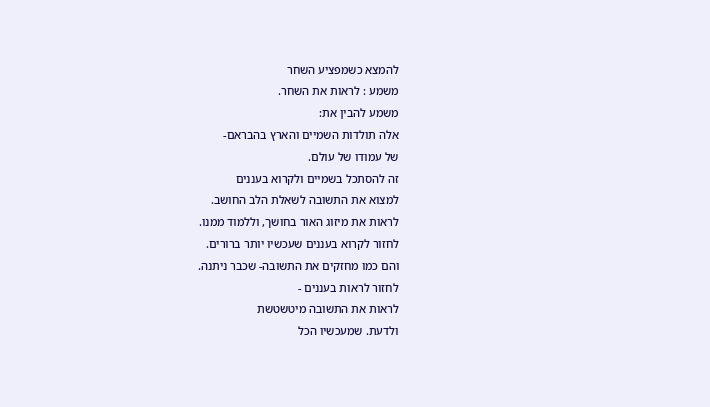להמצא כשמפציע השחר
משמע : לראות את השחר.
משמע להבין את:
אלה תולדות השמיים והארץ בהבראם-
של עמודו של עולם.
זה להסתכל בשמיים ולקרוא בעננים
למצוא את התשובה לשאלת הלב החושב.
לראות את מיזוג האור בחושך, וללמוד ממנו.
לחזור לקרוא בעננים שעכשיו יותר ברורים.
והם כמו מחזקים את התשובה- שכבר ניתנה.
לחזור לראות בעננים -
לראות את התשובה מיטשטשת
ולדעת. שמעכשיו הכל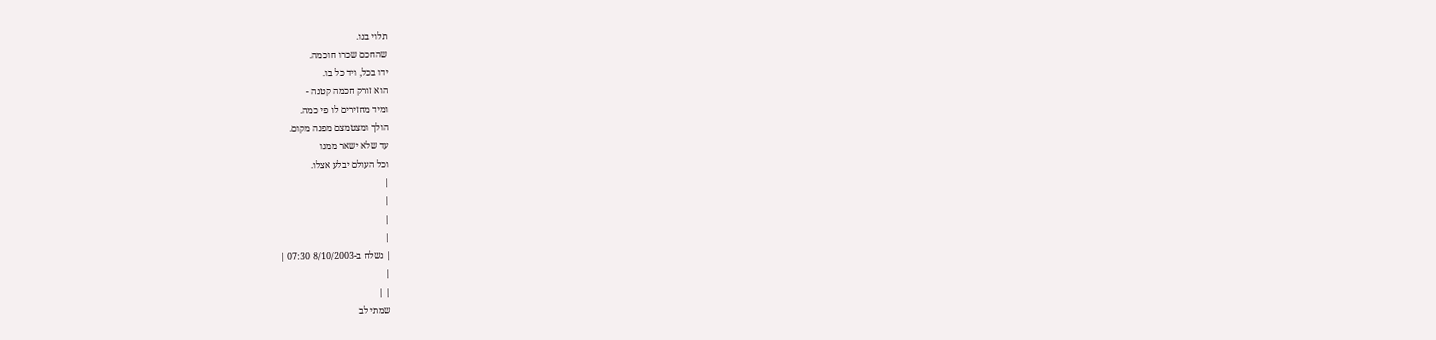תלוי בנו.
שהחכם שכרו חוכמה.
ידו בכל, ויד כל בו.
הוא זורק חכמה קטנה -
ומיד מחזירים לו פי כמה.
הולך ומצטמצם מפנה מקום.
עד שלא ישאר ממנו
וכל העולם יבלע אצלו.
|
|
|
|
| נשלח ב-8/10/2003 07:30 |
|
| |
שמתי לב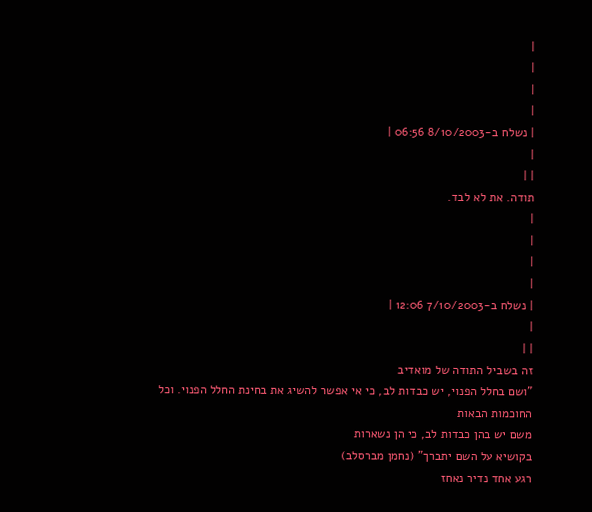|
|
|
|
| נשלח ב-8/10/2003 06:56 |
|
| |
תודה. את לא לבד.
|
|
|
|
| נשלח ב-7/10/2003 12:06 |
|
| |
זה בשביל התודה של מואדיב
"ושם בחלל הפנוי, יש כבדות לב, כי אי אפשר להשיג את בחינת החלל הפנוי. וכל החוכמות הבאות
משם יש בהן כבדות לב, כי הן נשארות
בקושיא על השם יתברך" (נחמן מברסלב)
רגע אחד נדיר נאחז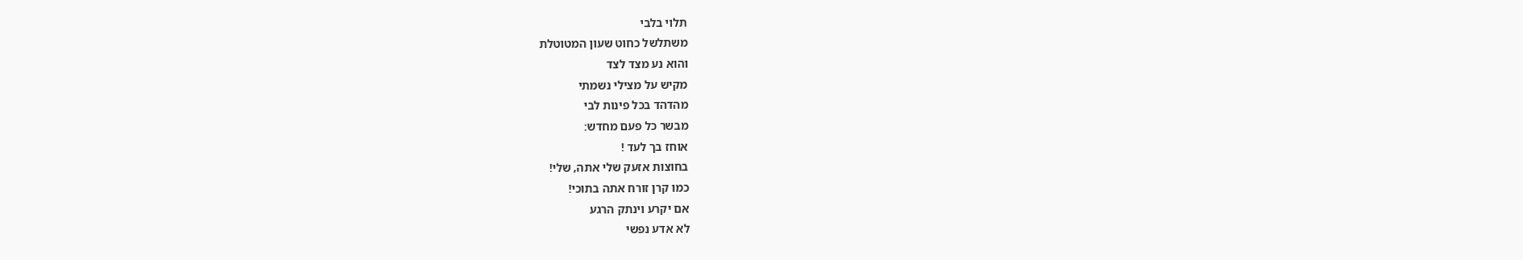תלוי בלבי
משתלשל כחוט שעון המטוטלת
והוא נע מצד לצד
מקיש על מצילי נשמתי
מהדהד בכל פינות לבי
מבשר כל פעם מחדש:
אוחז בך לעד !
בחוצות אזעק שלי אתה, שלי!
כמו קרן זורח אתה בתוכי!
אם יקרע וינתק הרגע
לא אדע נפשי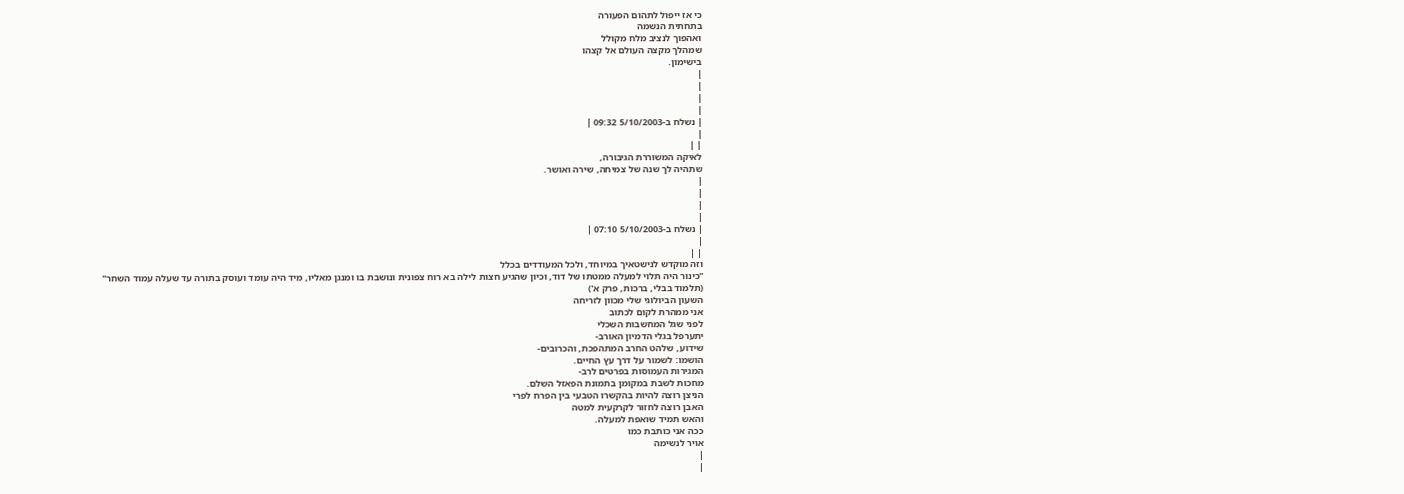כי אז ייפול לתהום הפעורה
בתחתית הנשמה
ואהפוך לנציב מלח מקולל
שמהלך מקצה העולם אל קצהו
בישימון.
|
|
|
|
| נשלח ב-5/10/2003 09:32 |
|
| |
לאיקה המשוררת הגיבורה,
שתהיה לך שנה של צמיחה, שירה ואושר.
|
|
|
|
| נשלח ב-5/10/2003 07:10 |
|
| |
וזה מוקדש לנישטאיך במיוחד, ולכל המעודדים בכלל
"כינור היה תלוי למעלה ממטתו של דוד, וכיון שהגיע חצות לילה בא רוח צפונית ונושבת בו ומנגן מאליו, מיד היה עומד ועוסק בתורה עד שעלה עמוד השחר"
(תלמוד בבלי, ברכות, פרק א')
השעון הביולוגי שלי מכוון לזריחה
אני ממהרת לקום לכתוב
לפני שגל המחשבות השכלי
יתערפל בגלי הדמיון האורב-
שידוע, שלהט החרב המתהפכת, והכרובים-
הושמו: לשמור על דרך עץ החיים.
המגירות העמוסות בפרטים לרב-
מחכות לשבת במקומן בתמונת הפאזל השלם.
הניצן רוצה להיות בהקשרו הטבעי בין הפרח לפרי
האבן רוצה לחזור לקרקעית למטה
והאש תמיד שואפת למעלה.
ככה אני כותבת כמו
אויר לנשימה
|
|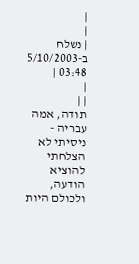|
|
| נשלח ב-5/10/2003 03:48 |
|
| |
תודה, אמה עבריה - ניסיתי לא הצלחתי להוציא הודעה, ולכולם היות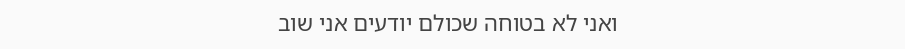ואני לא בטוחה שכולם יודעים אני שוב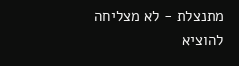מתנצלת - לא מצליחה להוציא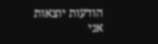הודעות יוצאות
אני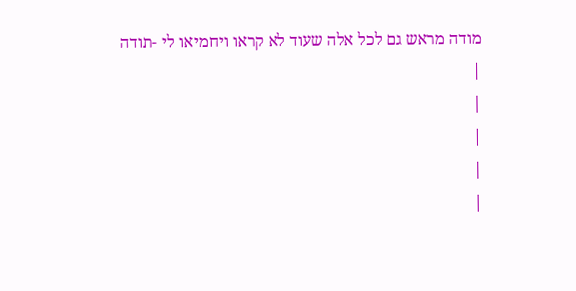מודה מראש גם לכל אלה שעוד לא קראו ויחמיאו לי -תודה
|
|
|
|
|